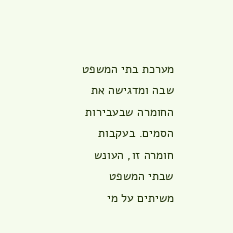מערכת בתי המשפט שבה ומדגישה את החומרה שבעבירות הסמים. בעקבות חומרה זו, העונש שבתי המשפט משיתים על מי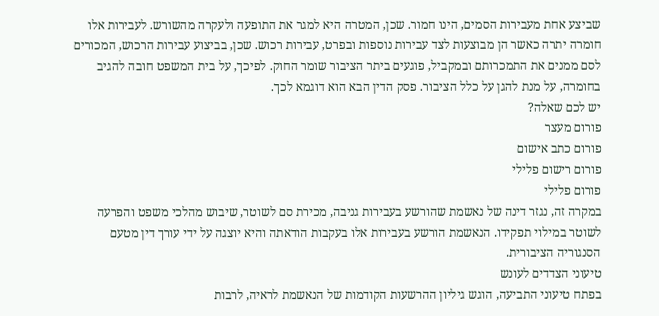שביצע אחת מעבירות הסמים, הינו חמור. שכן, המטרה היא למגר את התופעה ולעקרה מהשורש. לעבירות אלו חומרה יתרה כאשר הן מבוצעות לצד עבירות נוספות ובפרט, עבירות רכוש. שכן, בביצוע עבירות הרכוש, המכורים לסם ממנים את התמכרותם ובמקביל, פוגעים ביתר הציבור שומר החוק. לפיכך, על בית המשפט חובה להגיב בחומרה, על מנת להגן על כלל הציבור. פסק הדין הבא הוא דוגמא לכך.
יש לכם שאלה?
פורום מעצר
פורום כתב אישום
פורום רישום פלילי
פורום פלילי
במקרה זה, נגזר דינה של נאשמת שהורשע בעבירות גניבה, מכירת סם לשוטר, שיבוש מהלכי משפט והפרעה לשוטר במילוי תפקידו. הנאשמת הורשע בעבירות אלו בעקבות הודאתה והיא יוצגה על ידי עורך דין מטעם הסנגוריה הציבורית.
טיעוני הצדדים לעונש
בפתח טיעוני התביעה, הוגש גיליון ההרשעות הקודמות של הנאשמת לראיה, לרבות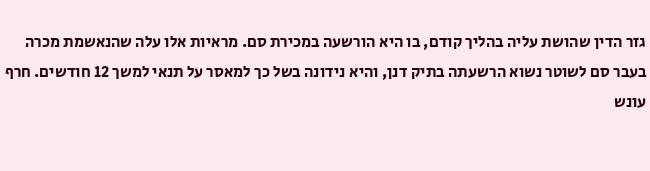גזר הדין שהושת עליה בהליך קודם, בו היא הורשעה במכירת סם. מראיות אלו עלה שהנאשמת מכרה בעבר סם לשוטר נשוא הרשעתה בתיק דנן, והיא נידונה בשל כך למאסר על תנאי למשך 12 חודשים. חרף עונש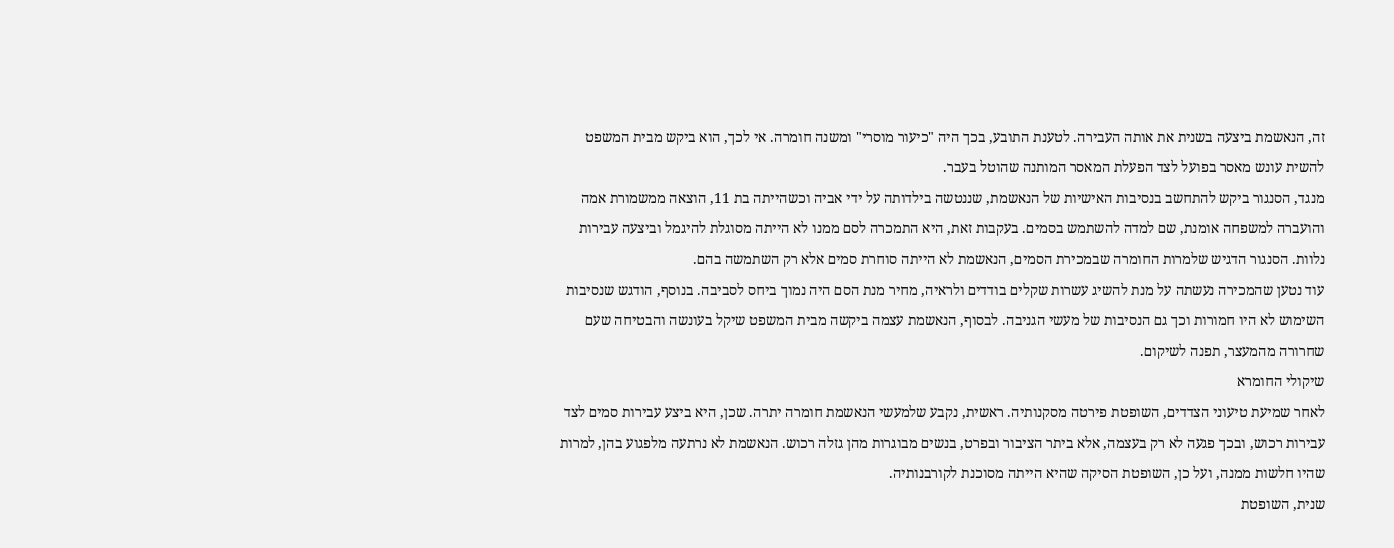זה, הנאשמת ביצעה בשנית את אותה העבירה. לטענת התובע, בכך היה "כיעור מוסרי" ומשנה חומרה. אי לכך, הוא ביקש מבית המשפט להשית עונש מאסר בפועל לצד הפעלת המאסר המותנה שהוטל בעבר.
מנגד, הסנגור ביקש להתחשב בנסיבות האישיות של הנאשמת, שננטשה בילדותה על ידי אביה וכשהייתה בת 11, הוצאה ממשמורת אמה והועברה למשפחה אומנת, שם למדה להשתמש בסמים. בעקבות זאת, היא התמכרה לסם ממנו לא הייתה מסוגלת להיגמל וביצעה עבירות נלוות. הסנגור הדגיש שלמרות החומרה שבמכירת הסמים, הנאשמת לא הייתה סוחרת סמים אלא רק השתמשה בהם.
עוד נטען שהמכירה נעשתה על מנת להשיג עשרות שקלים בודדים ולראיה, מחיר מנת הסם היה נמוך ביחס לסביבה. בנוסף, הודגש שנסיבות השימוש לא היו חמורות וכך גם הנסיבות של מעשי הגניבה. לבסוף, הנאשמת עצמה ביקשה מבית המשפט שיקל בעונשה והבטיחה שעם שחרורה מהמעצר, תפנה לשיקום.
שיקולי החומרא
לאחר שמיעת טיעוני הצדדים, השופטת פירטה מסקנותיה. ראשית, נקבע שלמעשי הנאשמת חומרה יתרה. שכן, היא ביצע עבירות סמים לצד עבירות רכוש, ובכך פגעה לא רק בעצמה, אלא ביתר הציבור ובפרט, בנשים מבוגרות מהן גזלה רכוש. הנאשמת לא נרתעה מלפגוע בהן, למרות שהיו חלשות ממנה, ועל כן, השופטת הסיקה שהיא הייתה מסוכנת לקורבנותיה.
שנית, השופטת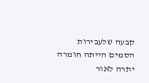קבעה שלעבירות הסמים הייתה חומרה יתרה לאור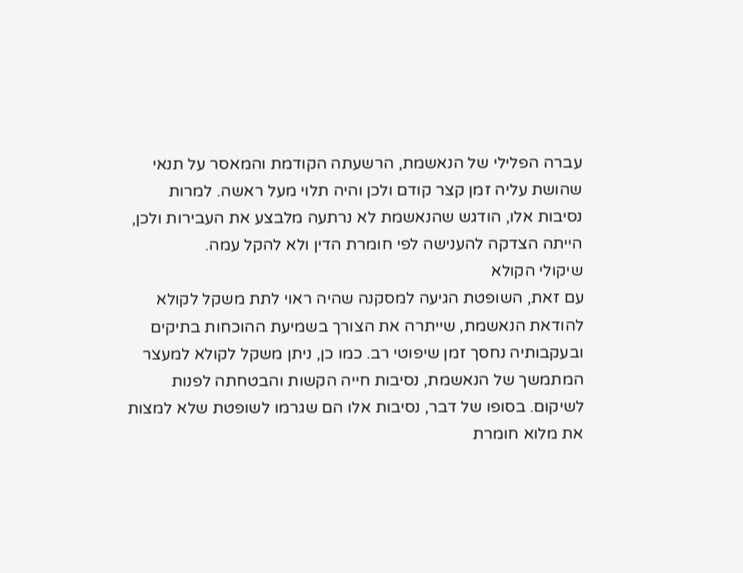עברה הפלילי של הנאשמת, הרשעתה הקודמת והמאסר על תנאי שהושת עליה זמן קצר קודם ולכן והיה תלוי מעל ראשה. למרות נסיבות אלו, הודגש שהנאשמת לא נרתעה מלבצע את העבירות ולכן, הייתה הצדקה להענישה לפי חומרת הדין ולא להקל עמה.
שיקולי הקולא
עם זאת, השופטת הגיעה למסקנה שהיה ראוי לתת משקל לקולא להודאת הנאשמת, שייתרה את הצורך בשמיעת ההוכחות בתיקים ובעקבותיה נחסך זמן שיפוטי רב. כמו כן, ניתן משקל לקולא למעצר המתמשך של הנאשמת, נסיבות חייה הקשות והבטחתה לפנות לשיקום. בסופו של דבר, נסיבות אלו הם שגרמו לשופטת שלא למצות את מלוא חומרת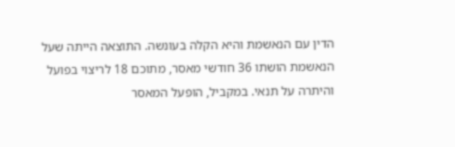הדין עם הנאשמת והיא הקלה בעונשה. התוצאה הייתה שעל הנאשמת הושתו 36 חודשי מאסר, מתוכם 18 לריצוי בפועל והיתרה על תנאי. במקביל, הופעל המאסר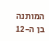המותנה בן ה-12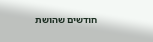חודשים שהושת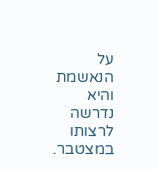על הנאשמת והיא נדרשה לרצותו במצטבר.